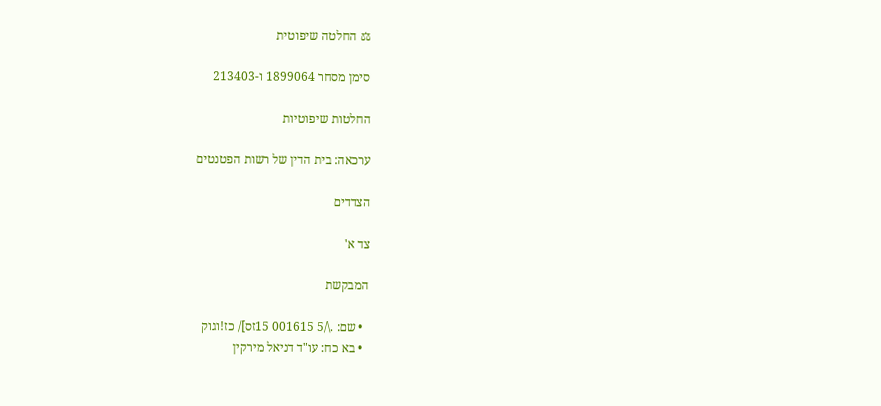⚖ החלטה שיפוטית

סימן מסחר 1899064 ו-213403

החלטות שיפוטיות

ערכאה: בית הדין של רשות הפטנטים

הצדדים

צד א'

המבקשת

  • שם: .\/5 001615 15זס]/ כז!וגוק
  • בא כח: עו"ד דניאל מירקין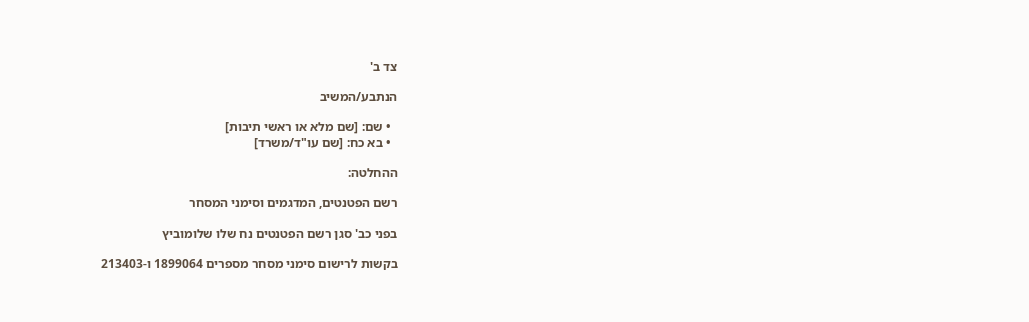צד ב'

הנתבע/המשיב

  • שם: [שם מלא או ראשי תיבות]
  • בא כח: [שם עו"ד/משרד]

ההחלטה:

רשם הפטנטים, המדגמים וסימני המסחר

בפני כב' סגן רשם הפטנטים נח שלו שלומוביץ

בקשות לרישום סימני מסחר מספרים 1899064 ו-213403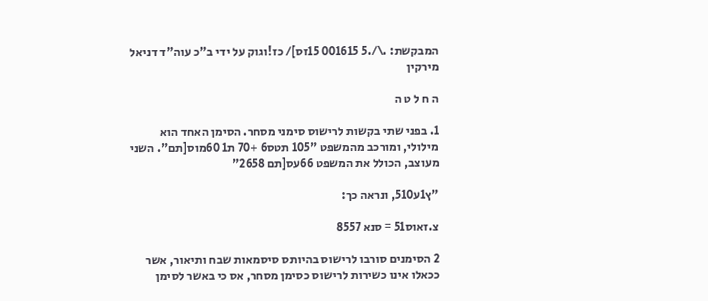המבקשת: .\/.5 001615 15זס]/ כז!וגוק על ידי ב"כ עוה"ד דניאל מירקין

ה ח ל ט ה

1. בפני שתי בקשות לרישוס סימני מסחר. הסימן האחד הוא מילולי, ומורכב מהמשפט "105 תטס6 +70 ת1 60מוס[תם". השני מעוצב, הכולל את המשפט 66עס[תם 2658"

"ץ1ע510, ונראה כך:

צ.זאוס51 = סנא 8557

2 הסימנים סורבו לרישוס בהיותס סיסמאות שבח ותיאור, אשר ככאלו אינו כשירות לרישוס כסימן מסחר, אס כי באשר לסימן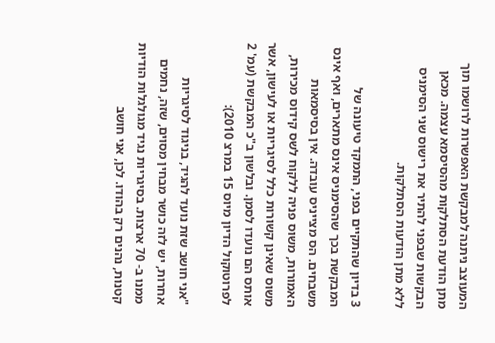המעוצב ניתנה למבקשת האפשרות לרושמו תוך מתן הודעת הסתלקות מהסיסמא עצמה. מכאן הבקשות שבפני להתיר את רישוס שני הסימניס ללא מתן הודעות הסתלקות.

3 בדיון שהתקיים בפני, התמקד טיעונה של המבקשת בכך שהסימניס אינס מתארים, ואף אינס משבחים. הס מצייניס עובדה. אין בסיסמאות האמורות, משוס פניה ללקוח לשס קידוס מכירות, משוס שאינן קשורות כלל לסיגריות או לעישון, אשר אותס הם נועדו לסמן. ובלשון ב"כ המבקשת (עמ' 2 לפרוטוקול הדיון מיוס 15 במרצ 2010):

"אני חושב שזת נועד להגיד, בניגוד לסיגריות אחרות, יש לזה כושר מבחין מסוים, שזה, נחמים ממנו ב- 70 ארצות. בסיגריות נגיד מגולגלות הודיות קטנות, נהנים רק בהודו. לכן, אני חושב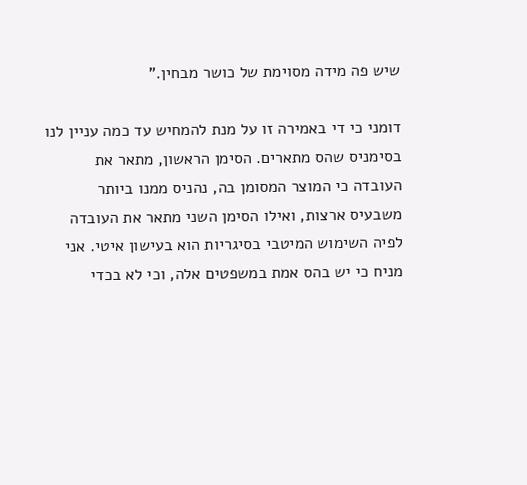שיש פה מידה מסוימת של כושר מבחין."

דומני כי די באמירה זו על מנת להמחיש עד כמה עניין לנו בסימניס שהס מתארים. הסימן הראשון, מתאר את העובדה כי המוצר המסומן בה, נהניס ממנו ביותר משבעיס ארצות, ואילו הסימן השני מתאר את העובדה לפיה השימוש המיטבי בסיגריות הוא בעישון איטי. אני מניח כי יש בהס אמת במשפטים אלה, וכי לא בכדי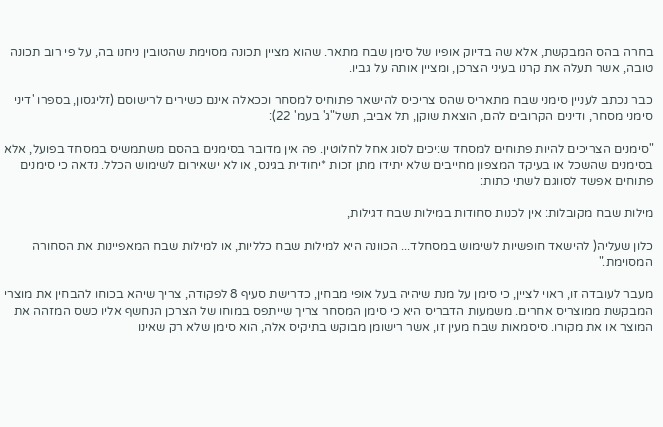בחרה בהס המבקשת, אלא שה בדיוק אופיו של סימן שבח מתאר. שהוא מציין תכונה מסוימת שהטובין ניחנו בה, על פי רוב תכונה טובה, אשר תעלה את קרנו בעיני הצרכן, ומציין אותה על גביו.

כבר נכתב לעניין סימני שבח מתאריס שהס צריכיס להישאר פתוחיס למסחר וככאלה אינם כשירים לרישוסם (זליגסון, בספרו 'דיני סימני מסחר, ודינים הקרובים להם, הוצאת שוקן, תל אביב, תשל"ג' בעמ' 22):

"סימנים הצריכים להיות פתוחים למסחד ש:יכים לסוג אחל לחלוטין. פה אין מדובר בסימנים בהסם משתמשיס במסחד בפועל, אלא בסימנים שהשכל או בעיקד המצפון מחייבים שלא יתידו מתן זכות *יחודית בגינס, או לא ישאירום לשימוש הכלל. נדאה כי סימנים פתוחים אפשד לסווגם לשתי כתות:

מילות שבח מקובלות: אין לכנות סחודות במילות שבח דגילות,

כלון שעליה( להישאד חופשיות לשימוש במסחלד... הכוונה היא למילות שבח כלליות, או למילות שבח המאפיינות את הסחורה המסוימת."

מעבר לעובדה זו, ראוי לציין, כי סימן על מנת שיהיה בעל אופי מבחין, כדרישת סעיף 8 לפקודה, צריך שיהא בכוחו להבחין את מוצרי המבקשת ממוצריס אחרים. משמעות הדבריס היא כי סימן המסחר צריך שייתפס במוחו של הצרכן הנחשף אליו כשס המזהה את המוצר או את מקורו. סיסמאות שבח מעין זו, אשר רישומן מבוקש בתיקיס אלה, הוא סימן שלא רק שאינו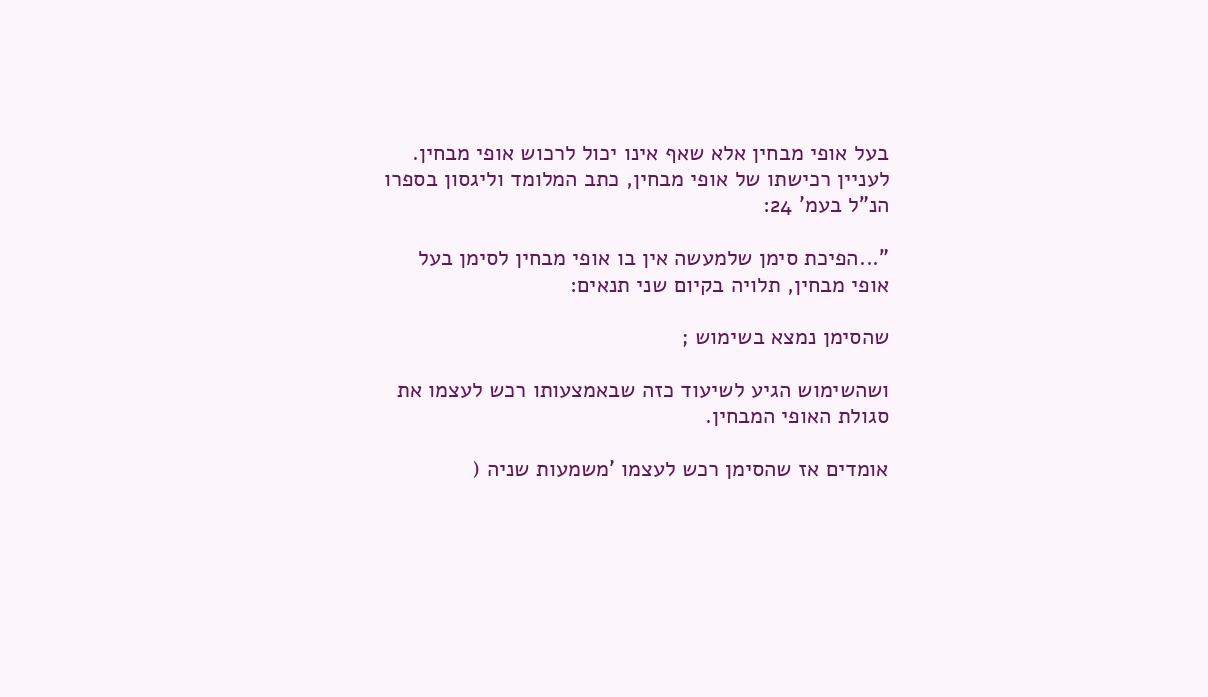בעל אופי מבחין אלא שאף אינו יכול לרכוש אופי מבחין. לעניין רכישתו של אופי מבחין, כתב המלומד וליגסון בספרו הנ"ל בעמ' 24:

"...הפיכת סימן שלמעשה אין בו אופי מבחין לסימן בעל אופי מבחין, תלויה בקיום שני תנאים:

שהסימן נמצא בשימוש ;

ושהשימוש הגיע לשיעוד כזה שבאמצעותו רכש לעצמו את סגולת האופי המבחין.

אומדים אז שהסימן רכש לעצמו 'משמעות שניה (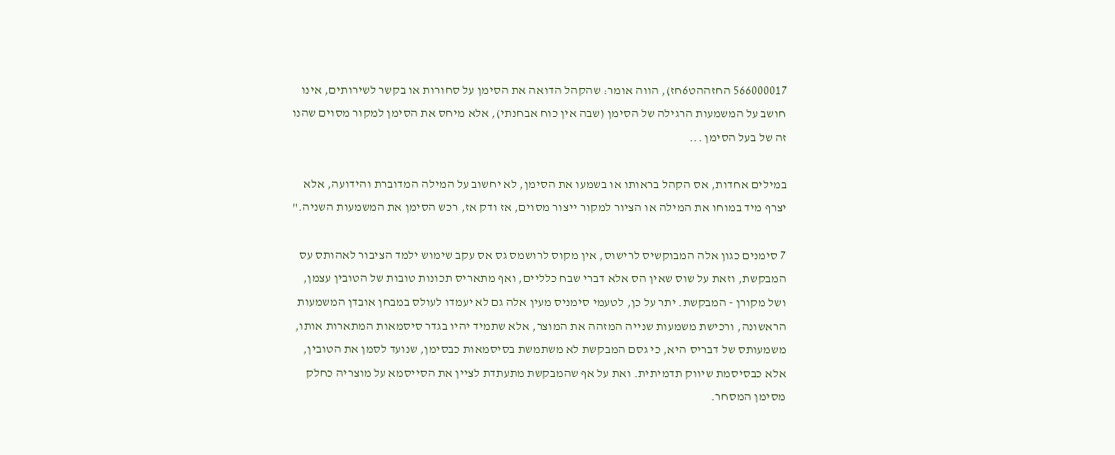566000017 החזההט6חז), הווה אומר: שהקהל הדואה את הסימן על סחורות או בקשר לשירותים, אינו חושב על המשמעות הרגילה של הסימן (שבה אין כוח אבחנתי), אלא מיחס את הסימן למקור מסוים שהנו זה של בעל הסימן ...

במילים אחדות, אס הקהל בראותו או בשמעו את הסימן, לא יחשוב על המילה המדוברת והידועה, אלא יצרף מיד במוחו את המילה או הציור למקור ייצור מסוים, אז ודק אז, רכש הסימן את המשמעות השניה."

7 סימנים כגון אלה המבוקשיס לרישוס, אין מקוס לרושמס גס אס עקב שימוש ילמד הציבור לאהותס עס המבקשת, וזאת על שוס שאין הס אלא דברי שבח כלליים, ואף מתאריס תכונות טובות של הטובין עצמן, ושל מקורן - המבקשת. יתר על כן, לטעמי סימניס מעין אלה גם לא יעמדו לעולס במבחן אובדן המשמעות הראשונה, ורכישת משמעות שנייה המזהה את המוצר, אלא שתמיד יהיו בגדר סיסמאות המתארות אותו, משמעותס של דבריס היא, כי גסם המבקשת לא משתמשת בסיסמאות כבסימן, שנועד לסמן את הטובין, אלא כבסיסמת שיווק תדמיתית. ואת על אף שהמבקשת מתעתדת לציין את הסייסמא על מוצריה כחלק מסימן המסחר.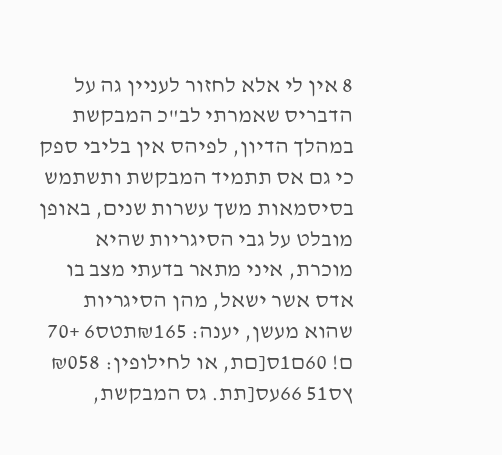8 אין לי אלא לחזור לעניין גה על הדבריס שאמרתי לב"כ המבקשת במהלך הדיון, לפיהס אין בליבי ספק כי גם אס תתמיד המבקשת ותשתמש בסיסמאות משך עשרות שנים, באופן מובלט על גבי הסיגריות שהיא מוכרת, איני מתאר בדעתי מצב בו אדס אשר ישאל, מהן הסיגריות שהוא מעשן, יענה: ₪165תטס6 +70 ם! 60ם1ס[םת, או לחילופין: ₪058 ץס51 66עס[תת. גס המבקשת,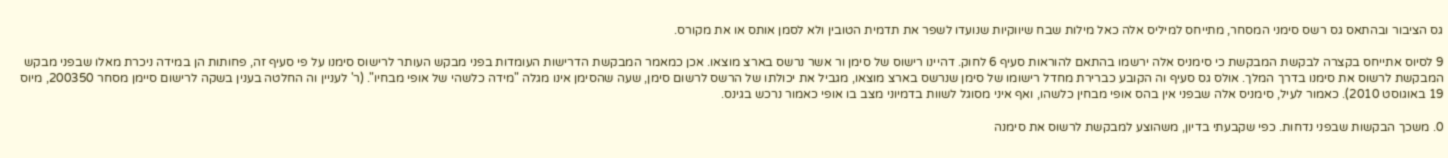גס הציבור ובהתאס גס רשס סימני המסחר, מתייחס למיליס אלה כאל מילות שבח שיווקיות שנועדו לשפר את תדמית הטובין ולא לסמן אותס או את מקורס.

9 לסיוס אתייחס בקצרה לבקשת המבקשת כי סימניס אלה ירשמו בהתאם להוראות סעיף 6 לחוק. דהיינו רישוס של סימן ור אשר נרשס בארצ מוצאו. אכן כמאמר המבקשת הדרישות העומדות בפני מבקש העותר לרישוס סימנו על פי סעיף זה, פחותות הן במידה ניכרת מאלו שבפני מבקש המבקשת לרשוס את סימנו בדרך המלך. אולס גס סעיף וה הקובע כברירת מחדל רישומו של סימן שנרשס בארצ מוצאו, מגביל את יכולתו של הרשס לרשום סימן, שעה שהסימן אינו מגלה "מידה כלשהי של אופי מבחיו". (ר' לעניין וה החלטה בענין בשקה לרישום סיימן מסחר 200350, מיוס 19 באוגוסט 2010). כאמור לעיל, סימניס אלה שבפני אין בהס אופי מבחין כלשהו, ואף איני מסוגל לשוות בדמיוני מצב בו אופי כאמור נרכש בגינס.

0. משכך הבקשות שבפני נדחות. כפי שקבעתי בדיון, משהוצע למבקשת לרשוס את סימנה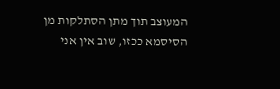המעוצב תוך מתן הסתלקות מן הסיסמא ככזו, שוב אין אני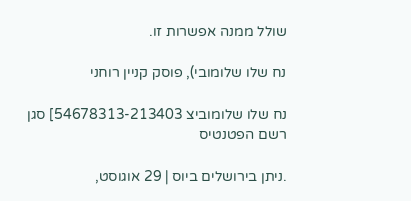שולל ממנה אפשרות זו.

נח שלו שלומובי), פוסק קניין רוחני

נח שלו שלומוביצ 54678313-213403] סגן רשם הפטנטיס

.ניתן בירושלים ביוס | 29 אוגוסט,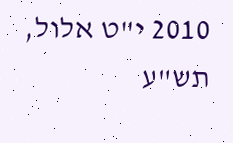2010 י"ט אלול, תש"ע